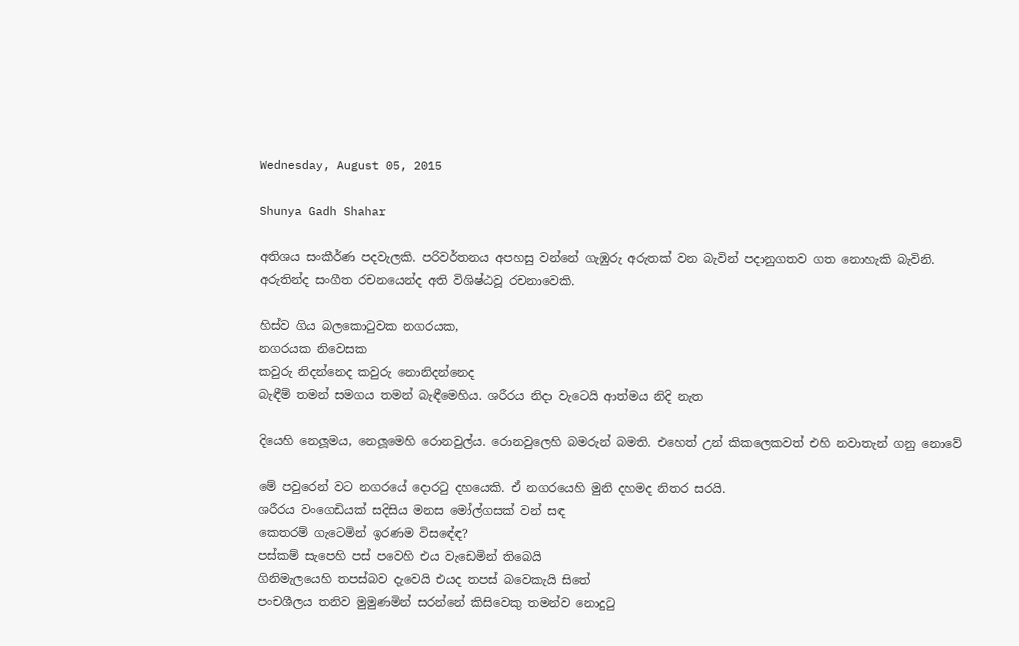Wednesday, August 05, 2015

Shunya Gadh Shahar

අතිශය සංකීර්ණ පදවැලකි. පරිවර්තනය අපහසු වන්නේ ගැඹුරු අරුතක් වන බැවින් පදානුගතව ගත නොහැකි බැවිනි. අරුතින්ද සංගීත රචනයෙන්ද අති විශිෂ්ඨවූ රචනාවෙකි.

හිස්ව ගිය බලකොටුවක නගරයක,
නගරයක නිවෙසක
කවුරු නිදන්නෙද කවුරු නොනිදන්නෙද
බැඳීම් තමන් සමගය තමන් බැඳීමෙහිය. ශරීරය නිදා වැටෙයි ආත්මය නිදි නැත

දියෙහි නෙලූමය, නෙලූමෙහි රොනවුල්ය. රොනවුලෙහි බමරුන් බමති. එහෙත් උන් කිකලෙකවත් එහි නවාතැන් ගනු නොවේ

මේ පවුරෙන් වට නගරයේ දොරටු දහයෙකි. ඒ නගරයෙහි මුනි දහමද නිතර සරයි.
ශරීරය වංගෙඩියක් සදිසිය මනස මෝල්ගසක් වන් සඳ
කෙතරම් ගැටෙමින් ඉරණම විසඳේඳ?
පස්කම් සැපෙහි පස් පවෙහි එය වැඩෙමින් තිබෙයි
ගිනිමැලයෙහි තපස්බව දැවෙයි එයද තපස් බවෙකැයි සිතේ
පංචශීලය තනිව මුමුණමින් සරන්නේ කිසිවෙකු තමන්ව නොදුටු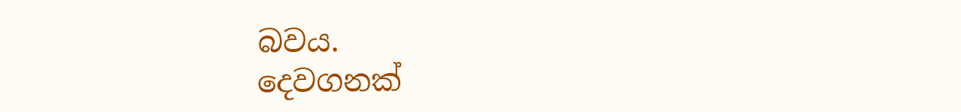බවය.
දෙවගනක්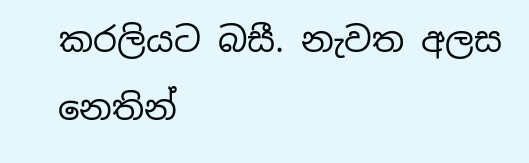කරලියට බසී. නැවත අලස නෙතින්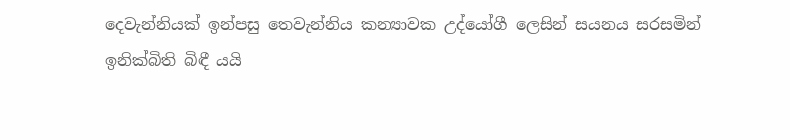දෙවැන්නියක් ඉන්පසු තෙවැන්නිය කන්‍යාවක උද්යෝගී ලෙසින් සයනය සරසමින්
ඉනික්බිති බිඳී යයි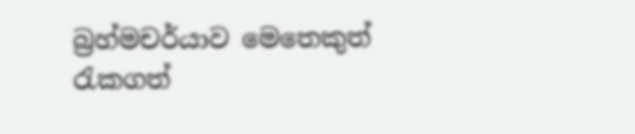බ්‍රහ්මචර්යාව මෙතෙකුත් රැකගත්